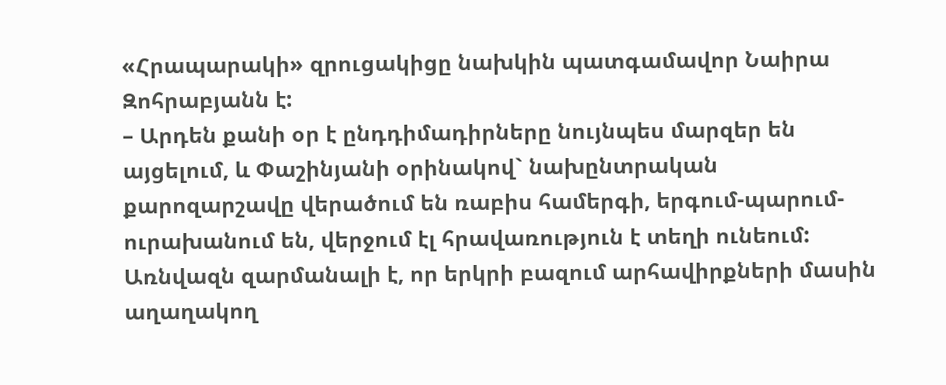«Հրապարակի» զրուցակիցը նախկին պատգամավոր Նաիրա Զոհրաբյանն է:
– Արդեն քանի օր է ընդդիմադիրները նույնպես մարզեր են այցելում, և Փաշինյանի օրինակով` նախընտրական քարոզարշավը վերածում են ռաբիս համերգի, երգում-պարում- ուրախանում են, վերջում էլ հրավառություն է տեղի ունեում: Առնվազն զարմանալի է, որ երկրի բազում արհավիրքների մասին աղաղակող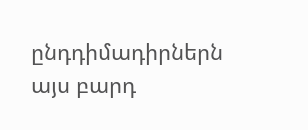ընդդիմադիրներն այս բարդ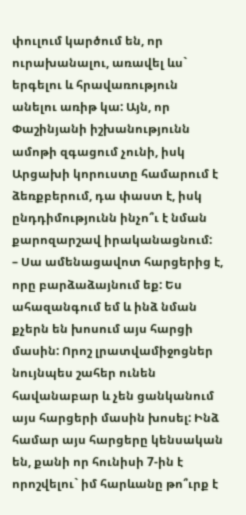փուլում կարծում են, որ ուրախանալու, առավել ևս` երգելու և հրավառություն անելու առիթ կա: Այն, որ Փաշինյանի իշխանությունն ամոթի զգացում չունի, իսկ Արցախի կորուստը համարում է ձեռքբերում, դա փաստ է, իսկ ընդդիմությունն ինչո՞ւ է նման քարոզարշավ իրականացնում:
– Սա ամենացավոտ հարցերից է, որը բարձաձայնում եք: Ես ահազանգում եմ և ինձ նման քչերն են խոսում այս հարցի մասին: Որոշ լրատվամիջոցներ նույնպես շահեր ունեն հավանաբար և չեն ցանկանում այս հարցերի մասին խոսել: Ինձ համար այս հարցերը կենսական են, քանի որ հունիսի 7-ին է որոշվելու` իմ հարևանը թո՞ւրք է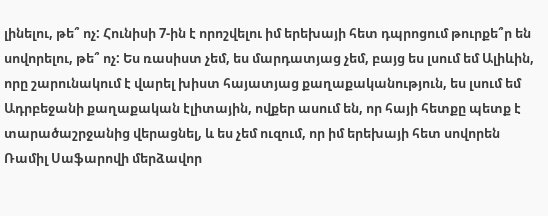լինելու, թե՞ ոչ: Հունիսի 7-ին է որոշվելու իմ երեխայի հետ դպրոցում թուրքե՞ր են սովորելու, թե՞ ոչ: Ես ռասիստ չեմ, ես մարդատյաց չեմ, բայց ես լսում եմ Ալիևին, որը շարունակում է վարել խիստ հայատյաց քաղաքականություն, ես լսում եմ Ադրբեջանի քաղաքական էլիտային, ովքեր ասում են, որ հայի հետքը պետք է տարածաշրջանից վերացնել, և ես չեմ ուզում, որ իմ երեխայի հետ սովորեն Ռամիլ Սաֆարովի մերձավոր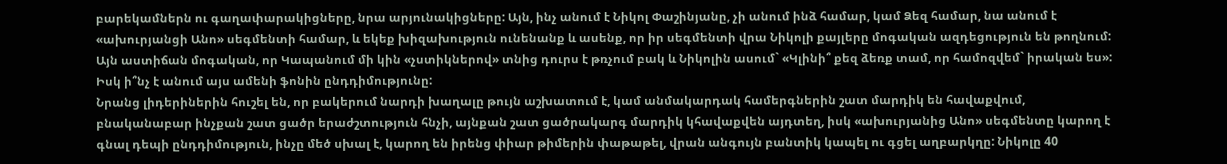բարեկամներն ու գաղափարակիցները, նրա արյունակիցները: Այն, ինչ անում է Նիկոլ Փաշինյանը, չի անում ինձ համար, կամ Ձեզ համար, նա անում է «ախուրյանցի Անո» սեգմենտի համար, և եկեք խիզախություն ունենանք և ասենք, որ իր սեգմենտի վրա Նիկոլի քայլերը մոգական ազդեցություն են թողնում: Այն աստիճան մոգական, որ Կապանում մի կին «չստիկներով» տնից դուրս է թռչում բակ և Նիկոլին ասում` «Կլինի՞ քեզ ձեռք տամ, որ համոզվեմ` իրական ես»: Իսկ ի՞նչ է անում այս ամենի ֆոնին ընդդիմությունը:
Նրանց լիդերիներին հուշել են, որ բակերում նարդի խաղալը թույն աշխատում է, կամ անմակարդակ համերգներին շատ մարդիկ են հավաքվում, բնականաբար ինչքան շատ ցածր երաժշտություն հնչի, այնքան շատ ցածրակարգ մարդիկ կհավաքվեն այդտեղ, իսկ «ախուրյանից Անո» սեգմենտը կարող է գնալ դեպի ընդդիմություն, ինչը մեծ սխալ է, կարող են իրենց փիար թիմերին փաթաթել, վրան անգույն բանտիկ կապել ու գցել աղբարկղը: Նիկոլը 40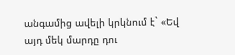անգամից ավելի կրկնում է` «Եվ այդ մեկ մարդը դու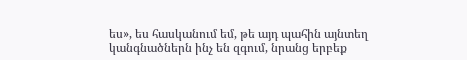ես», ես հասկանում եմ, թե այդ պահին այնտեղ կանգնածներն ինչ են զգում, նրանց երբեք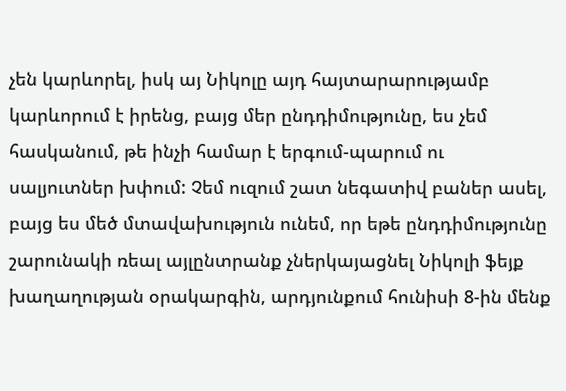չեն կարևորել, իսկ այ Նիկոլը այդ հայտարարությամբ կարևորում է իրենց, բայց մեր ընդդիմությունը, ես չեմ հասկանում, թե ինչի համար է երգում-պարում ու սալյուտներ խփում: Չեմ ուզում շատ նեգատիվ բաներ ասել, բայց ես մեծ մտավախություն ունեմ, որ եթե ընդդիմությունը շարունակի ռեալ այլընտրանք չներկայացնել Նիկոլի ֆեյք խաղաղության օրակարգին, արդյունքում հունիսի 8-ին մենք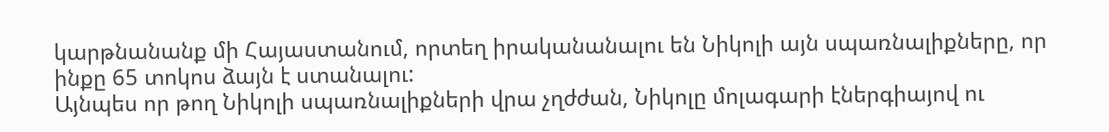կարթնանանք մի Հայաստանում, որտեղ իրականանալու են Նիկոլի այն սպառնալիքները, որ ինքը 65 տոկոս ձայն է ստանալու:
Այնպես որ թող Նիկոլի սպառնալիքների վրա չղժժան, Նիկոլը մոլագարի էներգիայով ու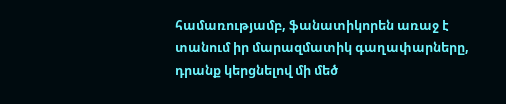համառությամբ, ֆանատիկորեն առաջ է տանում իր մարազմատիկ գաղափարները, դրանք կերցնելով մի մեծ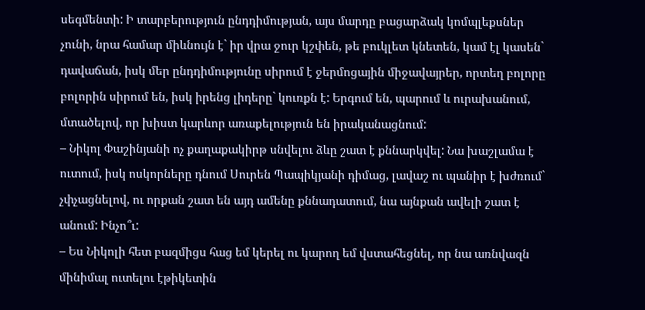սեգմենտի: Ի տարբերություն ընդդիմության, այս մարդը բացարձակ կոմպլեքսներ չունի, նրա համար միևնույն է` իր վրա ջուր կշփեն, թե բուկլետ կնետեն, կամ էլ կասեն` դավաճան, իսկ մեր ընդդիմությունը սիրում է ջերմոցային միջավայրեր, որտեղ բոլորը բոլորին սիրում են, իսկ իրենց լիդերը` կուռքն է: Երգում են, պարում և ուրախանում, մտածելով, որ խիստ կարևոր առաքելություն են իրականացնում:
– Նիկոլ Փաշինյանի ոչ քաղաքակիրթ սնվելու ձևը շատ է քննարկվել: Նա խաշլամա է ուտում, իսկ ոսկորները դնում Սուրեն Պապիկյանի դիմաց, լավաշ ու պանիր է խժռում` չփչացնելով, ու որքան շատ են այդ ամենը քննադատում, նա այնքան ավելի շատ է անում: Ինչո՞ւ:
– Ես Նիկոլի հետ բազմիցս հաց եմ կերել ու կարող եմ վստահեցնել, որ նա առնվազն մինիմալ ուտելու էթիկետին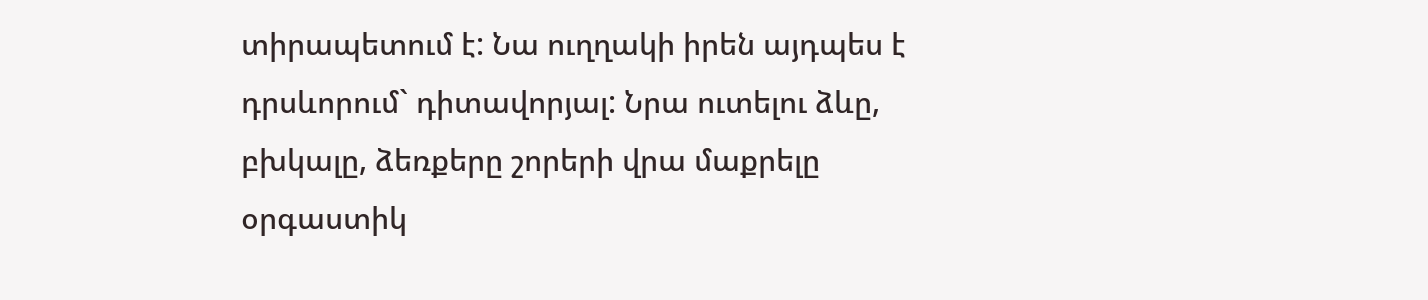տիրապետում է: Նա ուղղակի իրեն այդպես է դրսևորում` դիտավորյալ: Նրա ուտելու ձևը, բխկալը, ձեռքերը շորերի վրա մաքրելը օրգաստիկ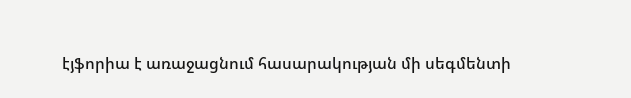էյֆորիա է առաջացնում հասարակության մի սեգմենտի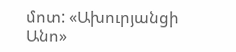մոտ: «Ախուրյանցի Անո»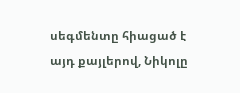սեգմենտը հիացած է այդ քայլերով, Նիկոլը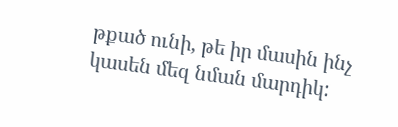թքած ունի, թե իր մասին ինչ կասեն մեզ նման մարդիկ: